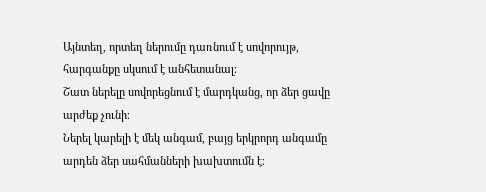Այնտեղ, որտեղ ներումը դառնում է սովորույթ, հարգանքը սկսում է անհետանալ։
Շատ ներելը սովորեցնում է մարդկանց, որ ձեր ցավը արժեք չունի։
Ներել կարելի է մեկ անգամ, բայց երկրորդ անգամը արդեն ձեր սահմանների խախտումն է։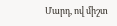Մարդ, ով միշտ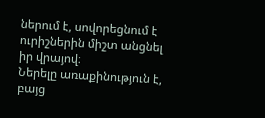ներում է, սովորեցնում է ուրիշներին միշտ անցնել իր վրայով։
Ներելը առաքինություն է, բայց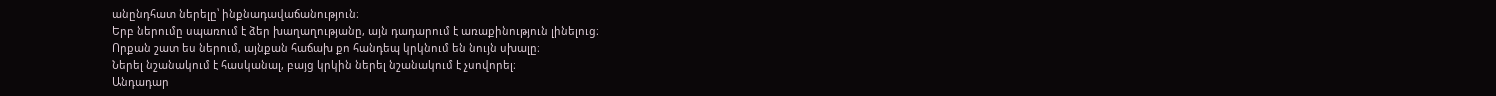անընդհատ ներելը՝ ինքնադավաճանություն։
Երբ ներումը սպառում է ձեր խաղաղությանը, այն դադարում է առաքինություն լինելուց։
Որքան շատ ես ներում, այնքան հաճախ քո հանդեպ կրկնում են նույն սխալը։
Ներել նշանակում է հասկանալ, բայց կրկին ներել նշանակում է չսովորել։
Անդադար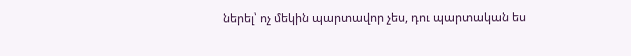ներել՝ ոչ մեկին պարտավոր չես, դու պարտական ես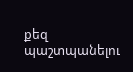քեզ պաշտպանելու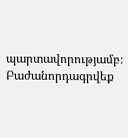պարտավորությամբ։
Բաժանորդագրվեք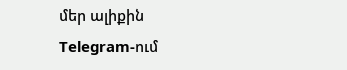մեր ալիքին Telegram-ում